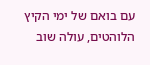עם בואם של ימי הקיץ הלוהטים, עולה שוב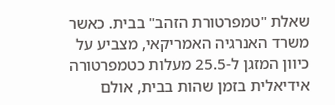שאלת "טמפרטורת הזהב" בבית. כאשר משרד האנרגיה האמריקאי, מצביע על כיוון המזגן ל-25.5 מעלות כטמפרטורה אידיאלית בזמן שהות בבית, אולם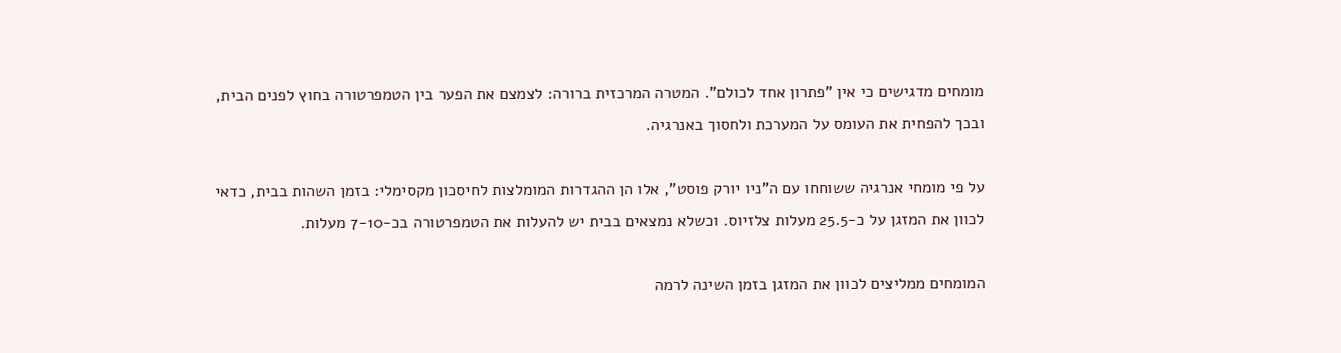מומחים מדגישים כי אין "פתרון אחד לכולם". המטרה המרכזית ברורה: לצמצם את הפער בין הטמפרטורה בחוץ לפנים הבית, ובכך להפחית את העומס על המערכת ולחסוך באנרגיה.

על פי מומחי אנרגיה ששוחחו עם ה"ניו יורק פוסט", אלו הן ההגדרות המומלצות לחיסכון מקסימלי: בזמן השהות בבית, כדאי לכוון את המזגן על כ-25.5 מעלות צלזיוס. וכשלא נמצאים בבית יש להעלות את הטמפרטורה בכ-7-10 מעלות.

המומחים ממליצים לכוון את המזגן בזמן השינה לרמה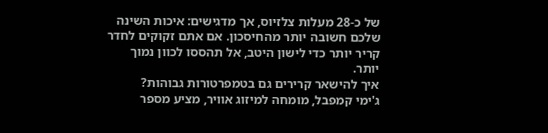של כ-28 מעלות צלזיוס, אך מדגישים: איכות השינה שלכם חשובה יותר מהחיסכון. אם אתם זקוקים לחדר קריר יותר כדי לישון היטב, אל תהססו לכוון נמוך יותר.
איך להישאר קרירים גם בטמפרטורות גבוהות?
ג'ימי קמפבל, מומחה למיזוג אוויר, מציע מספר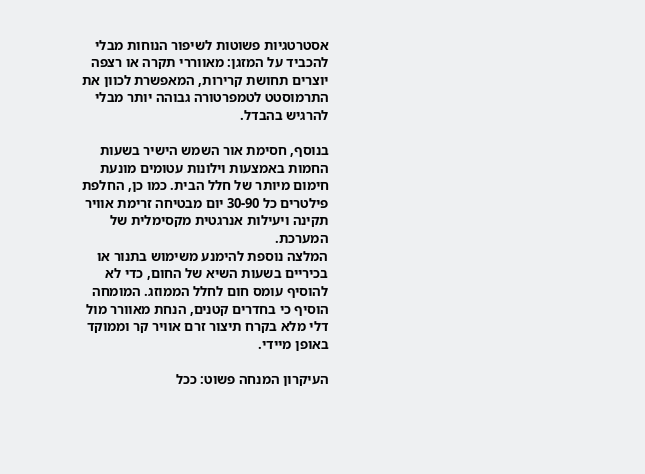אסטרטגיות פשוטות לשיפור הנוחות מבלי להכביד על המזגן: מאווררי תקרה או רצפה יוצרים תחושת קרירות, המאפשרת לכוון את התרמוסטט לטמפרטורה גבוהה יותר מבלי להרגיש בהבדל.

בנוסף, חסימת אור השמש הישיר בשעות החמות באמצעות וילונות עטומים מונעת חימום מיותר של חלל הבית. כמו כן, החלפת פילטרים כל 30-90 יום מבטיחה זרימת אוויר תקינה ויעילות אנרגטית מקסימלית של המערכת.
המלצה נוספת להימנע משימוש בתנור או בכיריים בשעות השיא של החום, כדי לא להוסיף עומס חום לחלל הממוזג. המומחה הוסיף כי בחדרים קטנים, הנחת מאוורר מול דלי מלא בקרח תיצור זרם אוויר קר וממוקד באופן מיידי.

העיקרון המנחה פשוט: ככל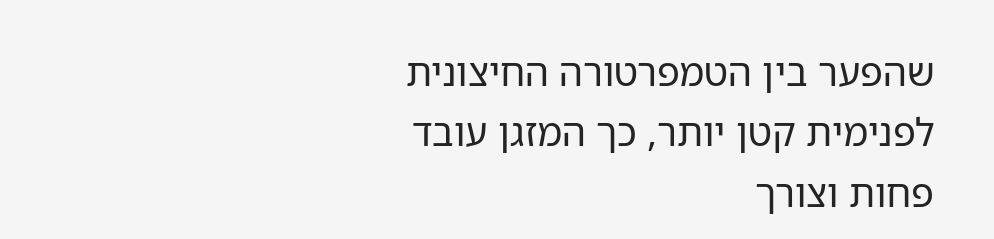שהפער בין הטמפרטורה החיצונית לפנימית קטן יותר, כך המזגן עובד פחות וצורך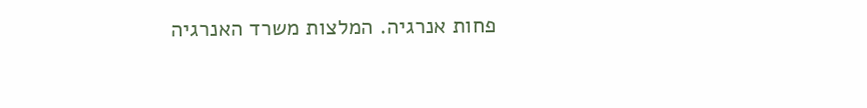פחות אנרגיה. המלצות משרד האנרגיה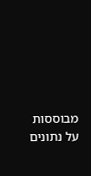מבוססות על נתונים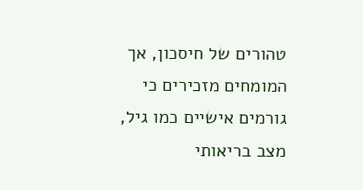טהורים של חיסכון, אך המומחים מזכירים כי גורמים אישיים כמו גיל, מצב בריאותי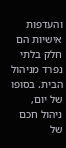והעדפות אישיות הם חלק בלתי נפרד מניהול הבית. בסופו של יום, ניהול חכם של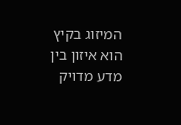המיזוג בקיץ הוא איזון בין מדע מדויק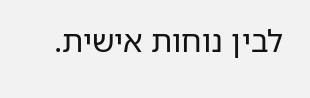לבין נוחות אישית.